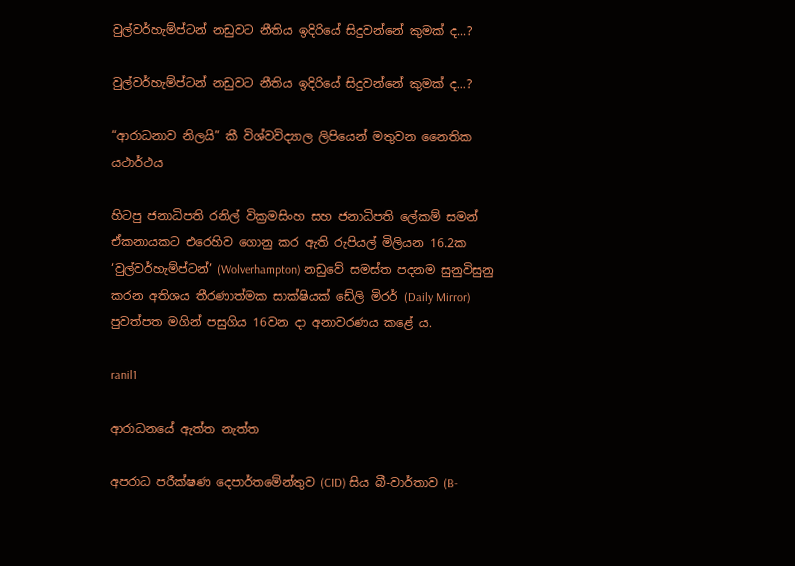වුල්වර්හැම්ප්ටන් නඩුවට නීතිය ඉදිරියේ සිදුවන්නේ කුමක් ද...?

වුල්වර්හැම්ප්ටන් නඩුවට නීතිය ඉදිරියේ සිදුවන්නේ කුමක් ද...?

“ආරාධනාව නිලයි” කී විශ්වවිද්‍යාල ලිපියෙන් මතුවන නෛතික යථාර්ථය

හිටපු ජනාධිපති රනිල් වික්‍රමසිංහ සහ ජනාධිපති ලේකම් සමන් ඒකනායකට එරෙහිව ගොනු කර ඇති රුපියල් මිලියන 16.2ක ‘වුල්වර්හැම්ප්ටන්’ (Wolverhampton) නඩුවේ සමස්ත පදනම සුනුවිසුනු කරන අතිශය තීරණාත්මක සාක්ෂියක් ඩේලි මිරර් (Daily Mirror) පුවත්පත මගින් පසුගිය 16වන දා අනාවරණය කළේ ය.

ranil1

ආරාධනයේ ඇත්ත නැත්ත

අපරාධ පරීක්ෂණ දෙපාර්තමේන්තුව (CID) සිය බී-වාර්තාව (B-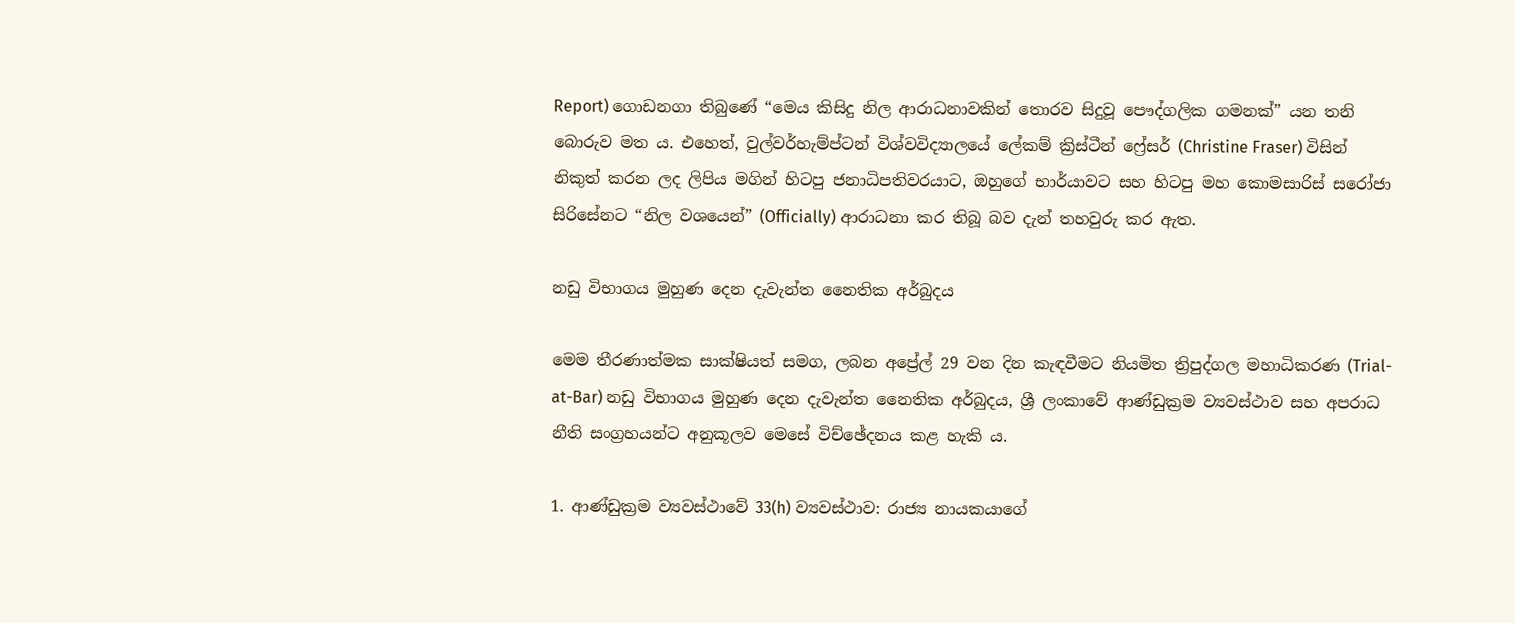Report) ගොඩනගා තිබුණේ “මෙය කිසිදු නිල ආරාධනාවකින් තොරව සිදුවූ පෞද්ගලික ගමනක්” යන තනි බොරුව මත ය. එහෙත්, වුල්වර්හැම්ප්ටන් විශ්වවිද්‍යාලයේ ලේකම් ක්‍රිස්ටීන් ෆ්‍රේසර් (Christine Fraser) විසින් නිකුත් කරන ලද ලිපිය මගින් හිටපු ජනාධිපතිවරයාට, ඔහුගේ භාර්යාවට සහ හිටපු මහ කොමසාරිස් සරෝජා සිරිසේනට “නිල වශයෙන්” (Officially) ආරාධනා කර තිබූ බව දැන් තහවුරු කර ඇත.

නඩු විභාගය මුහුණ දෙන දැවැන්ත නෛතික අර්බුදය

මෙම තීරණාත්මක සාක්ෂියත් සමග, ලබන අප්‍රේල් 29 වන දින කැඳවීමට නියමිත ත්‍රිපුද්ගල මහාධිකරණ (Trial-at-Bar) නඩු විභාගය මුහුණ දෙන දැවැන්ත නෛතික අර්බුදය, ශ්‍රී ලංකාවේ ආණ්ඩුක්‍රම ව්‍යවස්ථාව සහ අපරාධ නීති සංග්‍රහයන්ට අනුකූලව මෙසේ විච්ඡේදනය කළ හැකි ය.

1. ආණ්ඩුක්‍රම ව්‍යවස්ථාවේ 33(h) ව්‍යවස්ථාව: රාජ්‍ය නායකයාගේ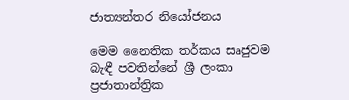ජාත්‍යන්තර නියෝජනය

මෙම නෛතික තර්කය සෘජුවම බැඳී පවතින්නේ ශ්‍රී ලංකා ප්‍රජාතාන්ත්‍රික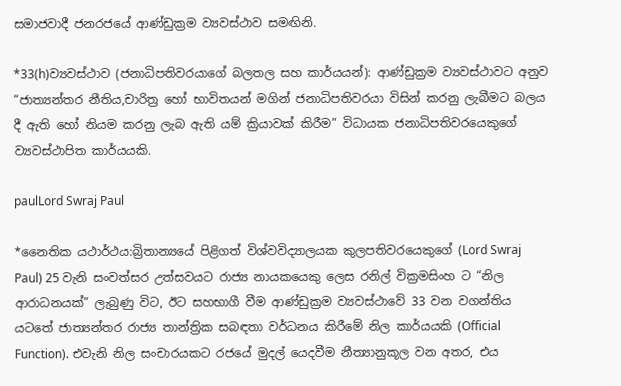සමාජවාදී ජනරජයේ ආණ්ඩුක්‍රම ව්‍යවස්ථාව සමඟිනි.

*33(h)ව්‍යවස්ථාව (ජනාධිපතිවරයාගේ බලතල සහ කාර්යයන්): ආණ්ඩුක්‍රම ව්‍යවස්ථාවට අනුව “ජාත්‍යන්තර නීතිය,චාරිත්‍ර හෝ භාවිතයන් මගින් ජනාධිපතිවරයා විසින් කරනු ලැබීමට බලය දී ඇති හෝ නියම කරනු ලැබ ඇති යම් ක්‍රියාවක් කිරීම” විධායක ජනාධිපතිවරයෙකුගේ ව්‍යවස්ථාපිත කාර්යයකි.

paulLord Swraj Paul

*නෛතික යථාර්ථය:බ්‍රිතාන්‍යයේ පිළිගත් විශ්වවිද්‍යාලයක කුලපතිවරයෙකුගේ (Lord Swraj Paul) 25 වැනි සංවත්සර උත්සවයට රාජ්‍ය නායකයෙකු ලෙස රනිල් වික්‍රමසිංහ ට “නිල ආරාධනයක්” ලැබුණු විට, ඊට සහභාගී වීම ආණ්ඩුක්‍රම ව්‍යවස්ථාවේ 33 වන වගන්තිය යටතේ ජාත්‍යන්තර රාජ්‍ය තාන්ත්‍රික සබඳතා වර්ධනය කිරීමේ නිල කාර්යයකි (Official Function). එවැනි නිල සංචාරයකට රජයේ මුදල් යෙදවීම නීත්‍යානුකූල වන අතර, එය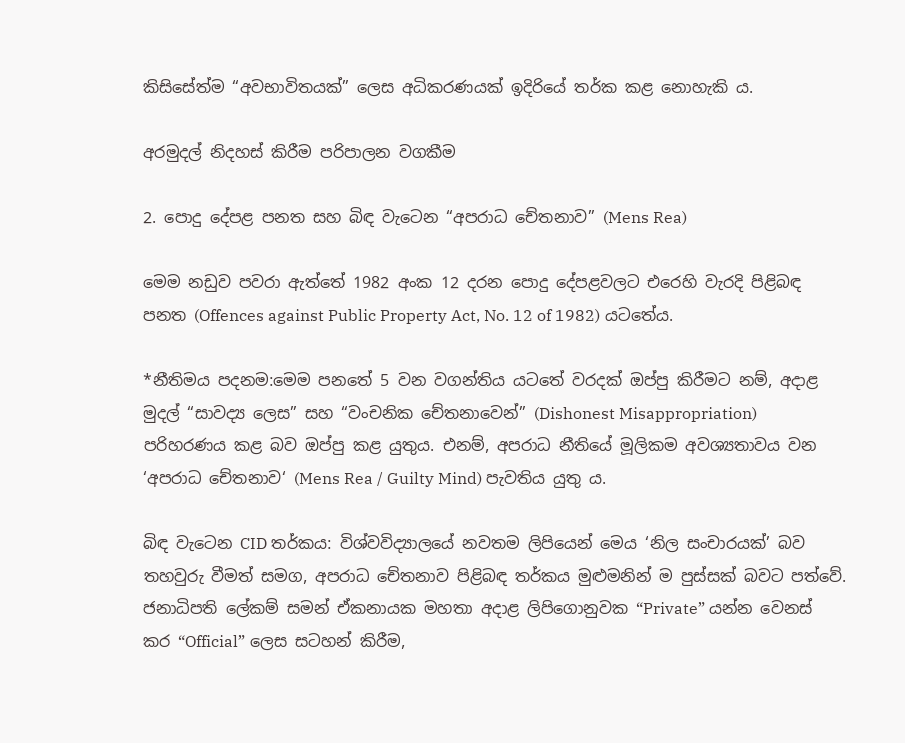කිසිසේත්ම “අවභාවිතයක්” ලෙස අධිකරණයක් ඉදිරියේ තර්ක කළ නොහැකි ය.

අරමුදල් නිදහස් කිරීම පරිපාලන වගකීම

2. පොදු දේපළ පනත සහ බිඳ වැටෙන “අපරාධ චේතනාව” (Mens Rea)

මෙම නඩුව පවරා ඇත්තේ 1982 අංක 12 දරන පොදු දේපළවලට එරෙහි වැරදි පිළිබඳ පනත (Offences against Public Property Act, No. 12 of 1982) යටතේය.

*නීතිමය පදනම:මෙම පනතේ 5 වන වගන්තිය යටතේ වරදක් ඔප්පු කිරීමට නම්, අදාළ මුදල් “සාවද්‍ය ලෙස” සහ “වංචනික චේතනාවෙන්” (Dishonest Misappropriation) පරිහරණය කළ බව ඔප්පු කළ යුතුය. එනම්, අපරාධ නීතියේ මූලිකම අවශ්‍යතාවය වන ‘අපරාධ චේතනාව‘ (Mens Rea / Guilty Mind) පැවතිය යුතු ය.

බිඳ වැටෙන CID තර්කය: විශ්වවිද්‍යාලයේ නවතම ලිපියෙන් මෙය ‘නිල සංචාරයක්’ බව තහවුරු වීමත් සමග, අපරාධ චේතනාව පිළිබඳ තර්කය මුළුමනින් ම පුස්සක් බවට පත්වේ. ජනාධිපති ලේකම් සමන් ඒකනායක මහතා අදාළ ලිපිගොනුවක “Private” යන්න වෙනස් කර “Official” ලෙස සටහන් කිරීම,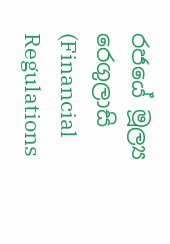රජයේ මූල්‍ය රෙගුලාසි (Financial Regulations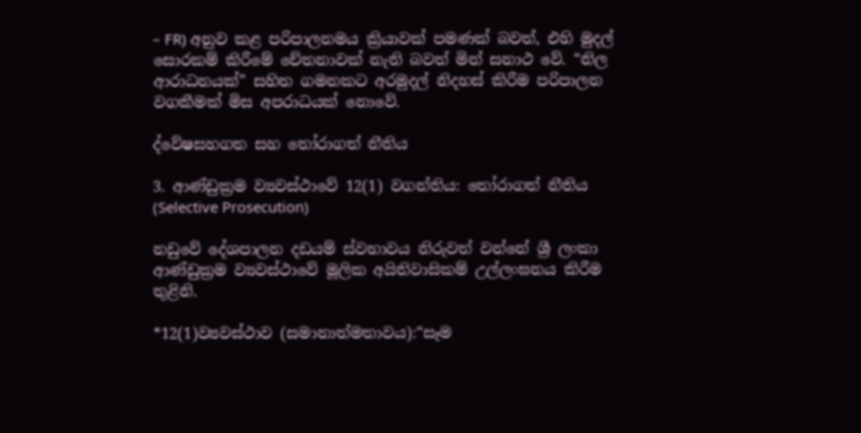– FR) අනුව කළ පරිපාලනමය ක්‍රියාවක් පමණක් බවත්, එහි මුදල් සොරකම් කිරීමේ චේතනාවක් නැති බවත් මින් සනාථ වේ. “නිල ආරාධනයක්” සහිත ගමනකට අරමුදල් නිදහස් කිරීම පරිපාලන වගකීමක් මිස අපරාධයක් නොවේ.

ද්වේෂසහගත සහ තෝරාගත් නීතිය

3. ආණ්ඩුක්‍රම ව්‍යවස්ථාවේ 12(1) වගන්තිය: තෝරාගත් නීතිය (Selective Prosecution)

නඩුවේ දේශපාලන දඩයම් ස්වභාවය නිරුවත් වන්නේ ශ්‍රී ලංකා ආණ්ඩුක්‍රම ව්‍යවස්ථාවේ මූලික අයිතිවාසිකම් උල්ලංඝනය කිරීම තුළිනි.

*12(1)ව්‍යවස්ථාව (සමානාත්මතාවය):“සෑම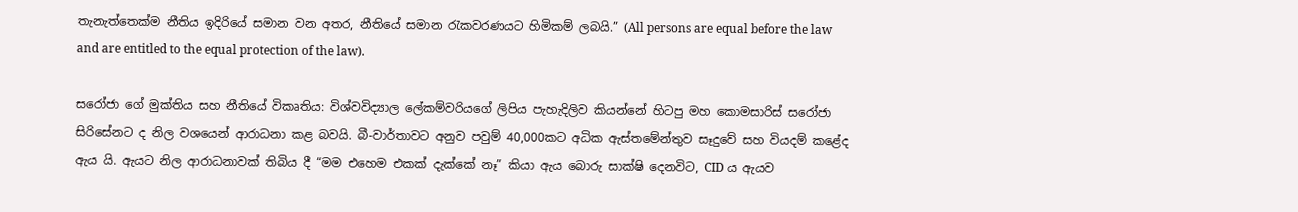තැනැත්තෙක්ම නීතිය ඉදිරියේ සමාන වන අතර, නීතියේ සමාන රැකවරණයට හිමිකම් ලබයි.” (All persons are equal before the law and are entitled to the equal protection of the law).

සරෝජා ගේ මුක්තිය සහ නීතියේ විකෘතිය: විශ්වවිද්‍යාල ලේකම්වරියගේ ලිපිය පැහැදිලිව කියන්නේ හිටපු මහ කොමසාරිස් සරෝජා සිරිසේනට ද නිල වශයෙන් ආරාධනා කළ බවයි. බී-වාර්තාවට අනුව පවුම් 40,000කට අධික ඇස්තමේන්තුව සෑදුවේ සහ වියදම් කළේද ඇය යි. ඇයට නිල ආරාධනාවක් තිබිය දී “මම එහෙම එකක් දැක්කේ නෑ” කියා ඇය බොරු සාක්ෂි දෙනවිට, CID ය ඇයව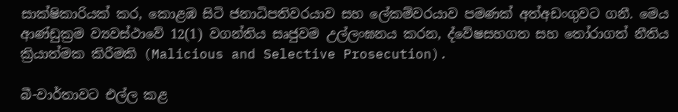සාක්ෂිකාරියක් කර, කොළඹ සිටි ජනාධිපතිවරයාව සහ ලේකම්වරයාව පමණක් අත්අඩංගුවට ගනී. මෙය ආණ්ඩුක්‍රම ව්‍යවස්ථාවේ 12(1) වගන්තිය සෘජුවම උල්ලංඝනය කරන, ද්වේෂසහගත සහ තෝරාගත් නීතිය ක්‍රියාත්මක කිරීමකි (Malicious and Selective Prosecution).

බී-වාර්තාවට එල්ල කළ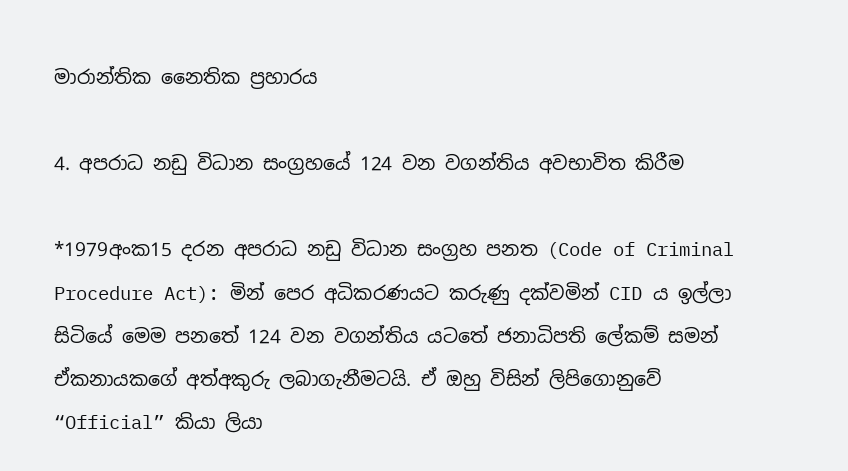මාරාන්තික නෛතික ප්‍රහාරය

4. අපරාධ නඩු විධාන සංග්‍රහයේ 124 වන වගන්තිය අවභාවිත කිරීම

*1979අංක15 දරන අපරාධ නඩු විධාන සංග්‍රහ පනත (Code of Criminal Procedure Act): මින් පෙර අධිකරණයට කරුණු දක්වමින් CID ය ඉල්ලා සිටියේ මෙම පනතේ 124 වන වගන්තිය යටතේ ජනාධිපති ලේකම් සමන් ඒකනායකගේ අත්අකුරු ලබාගැනීමටයි. ඒ ඔහු විසින් ලිපිගොනුවේ “Official” කියා ලියා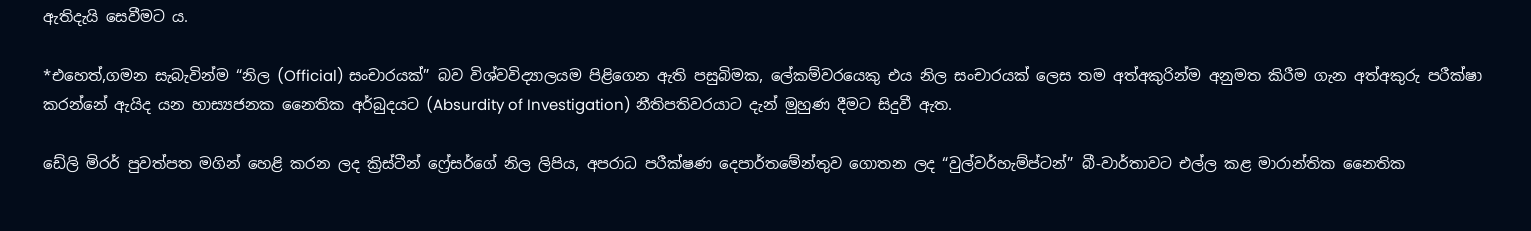ඇතිදැයි සෙවීමට ය.

*එහෙත්,ගමන සැබැවින්ම “නිල (Official) සංචාරයක්” බව විශ්වවිද්‍යාලයම පිළිගෙන ඇති පසුබිමක, ලේකම්වරයෙකු එය නිල සංචාරයක් ලෙස තම අත්අකුරින්ම අනුමත කිරීම ගැන අත්අකුරු පරීක්ෂා කරන්නේ ඇයිද යන හාස්‍යජනක නෛතික අර්බුදයට (Absurdity of Investigation) නීතිපතිවරයාට දැන් මුහුණ දීමට සිදුවී ඇත.

ඩේලි මිරර් පුවත්පත මගින් හෙළි කරන ලද ක්‍රිස්ටීන් ෆ්‍රේසර්ගේ නිල ලිපිය, අපරාධ පරීක්ෂණ දෙපාර්තමේන්තුව ගොතන ලද “වුල්වර්හැම්ප්ටන්” බී-වාර්තාවට එල්ල කළ මාරාන්තික නෛතික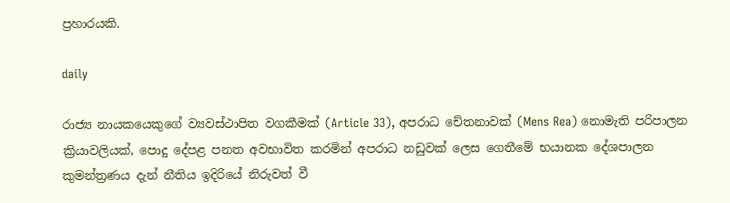ප්‍රහාරයකි.

daily

රාජ්‍ය නායකයෙකුගේ ව්‍යවස්ථාපිත වගකීමක් (Article 33), අපරාධ චේතනාවක් (Mens Rea) නොමැති පරිපාලන ක්‍රියාවලියක්, පොදු දේපළ පනත අවභාවිත කරමින් අපරාධ නඩුවක් ලෙස ගෙතීමේ භයානක දේශපාලන කුමන්ත්‍රණය දැන් නීතිය ඉදිරියේ නිරුවත් වී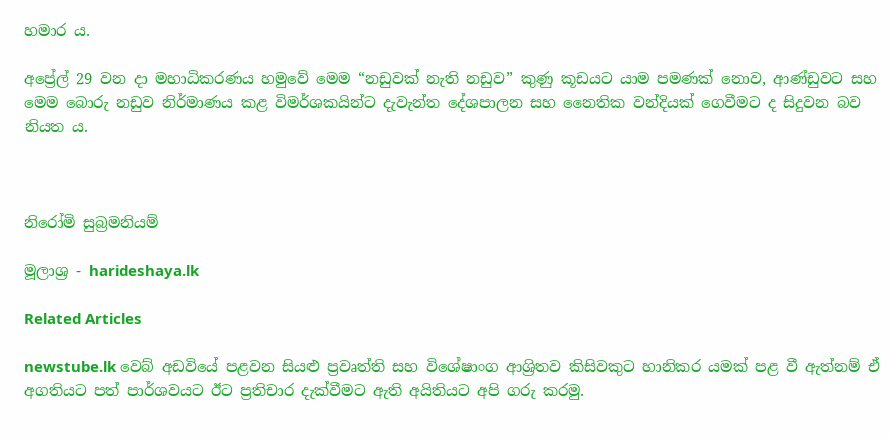හමාර ය.

අප්‍රේල් 29 වන දා මහාධිකරණය හමුවේ මෙම “නඩුවක් නැති නඩුව” කුණු කූඩයට යාම පමණක් නොව, ආණ්ඩුවට සහ මෙම බොරු නඩුව නිර්මාණය කළ විමර්ශකයින්ට දැවැන්ත දේශපාලන සහ නෛතික වන්දියක් ගෙවීමට ද සිදුවන බව නියත ය.



නිරෝමි සුබ්‍රමනියම්

මූලාශ්‍ර - harideshaya.lk

Related Articles

newstube.lk වෙබ් අඩවියේ පළවන සියළු ප්‍රවෘත්ති සහ විශේෂාංග ආශ්‍රිතව කිසිවකුට හානිකර යමක් පළ වී ඇත්නම් ඒ අගතියට පත් පාර්ශවයට ඊට ප්‍රතිචාර දැක්වීමට ඇති අයිතියට අපි ගරු කරමු.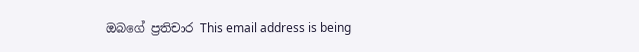ඔබගේ ප්‍රතිචාර This email address is being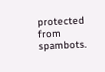protected from spambots.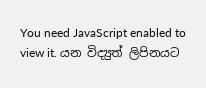You need JavaScript enabled to view it. යන විද්‍යුත් ලිපිනයට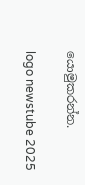යොමුකරන්න.

logo newstube 2025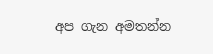අප ගැන අමතන්න